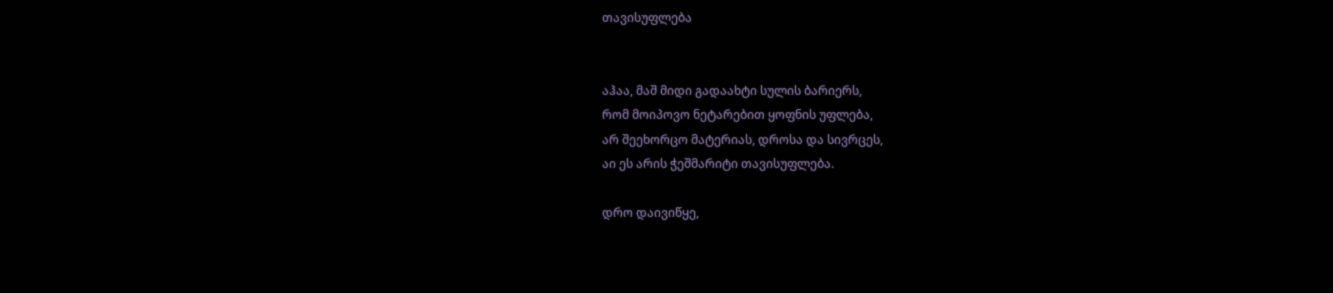თავისუფლება


აჰაა, მაშ მიდი გადაახტი სულის ბარიერს,
რომ მოიპოვო ნეტარებით ყოფნის უფლება,
არ შეეხორცო მატერიას, დროსა და სივრცეს,
აი ეს არის ჭეშმარიტი თავისუფლება.

დრო დაივიწყე,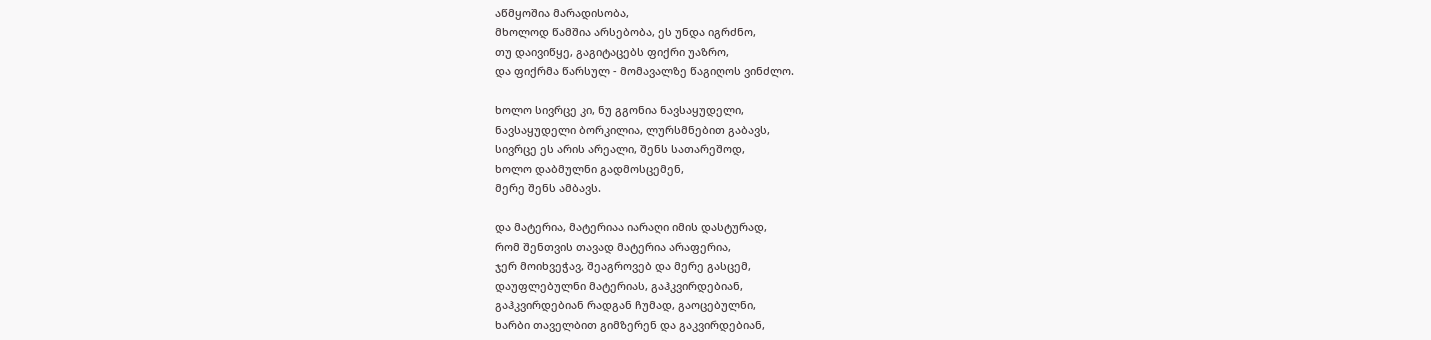აწმყოშია მარადისობა,
მხოლოდ წამშია არსებობა, ეს უნდა იგრძნო,
თუ დაივიწყე, გაგიტაცებს ფიქრი უაზრო,
და ფიქრმა წარსულ - მომავალზე წაგიღოს ვინძლო.

ხოლო სივრცე კი, ნუ გგონია ნავსაყუდელი,
ნავსაყუდელი ბორკილია, ლურსმნებით გაბავს,
სივრცე ეს არის არეალი, შენს სათარეშოდ,
ხოლო დაბმულნი გადმოსცემენ,
მერე შენს ამბავს.

და მატერია, მატერიაა იარაღი იმის დასტურად,
რომ შენთვის თავად მატერია არაფერია,
ჯერ მოიხვეჭავ, შეაგროვებ და მერე გასცემ,
დაუფლებულნი მატერიას, გაჰკვირდებიან,
გაჰკვირდებიან რადგან ჩუმად, გაოცებულნი,
ხარბი თაველბით გიმზერენ და გაკვირდებიან,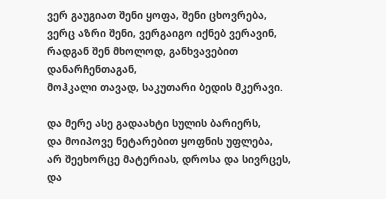ვერ გაუგიათ შენი ყოფა, შენი ცხოვრება,
ვერც აზრი შენი, ვერგაიგო იქნებ ვერავინ,
რადგან შენ მხოლოდ, განხვავებით დანარჩენთაგან,
მოჰკალი თავად, საკუთარი ბედის მკერავი.

და მერე ასე გადაახტი სულის ბარიერს,
და მოიპოვე ნეტარებით ყოფნის უფლება,
არ შეეხორცე მატერიას, დროსა და სივრცეს,
და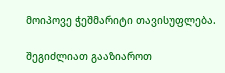მოიპოვე ჭეშმარიტი თავისუფლება.

შეგიძლიათ გააზიაროთ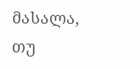მასალა, თუ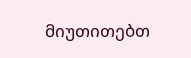მიუთითებთ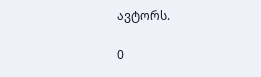ავტორს.

0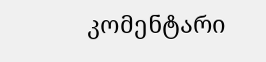კომენტარი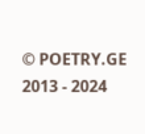© POETRY.GE 2013 - 2024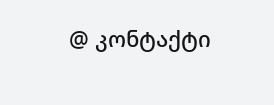@ კონტაქტი